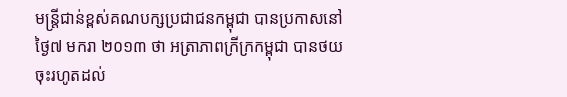មន្ត្រីជាន់ខ្ពស់គណបក្សប្រជាជនកម្ពុជា បានប្រកាសនៅថ្ងៃ៧ មករា ២០១៣ ថា អត្រាភាពក្រីក្រកម្ពុជា បានថយចុះរហូតដល់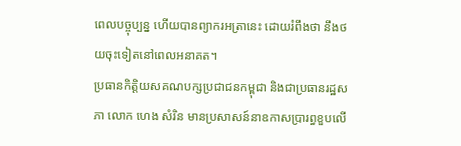ពេលបច្ចុប្បន្ន ហើយបានព្យាករអត្រានេះ ដោយរំពឹងថា នឹងថយចុះទៀតនៅពេលអនាគត។
ប្រធានកិត្តិយសគណបក្សប្រជាជនកម្ពុជា និងជាប្រធានរដ្ឋសភា លោក ហេង សំរិន មានប្រសាសន៍នាឧកាសប្រារព្ធខួបលើ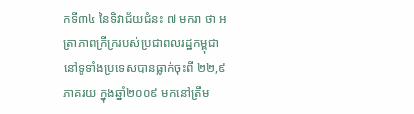កទី៣៤ នៃទិវាជ័យជំនះ ៧ មករា ថា អត្រាភាពក្រីក្ររបស់ប្រជាពលរដ្ឋកម្ពុជា នៅទូទាំងប្រទេសបានធ្លាក់ចុះពី ២២,៩ ភាគរយ ក្នុងឆ្នាំ២០០៩ មកនៅត្រឹម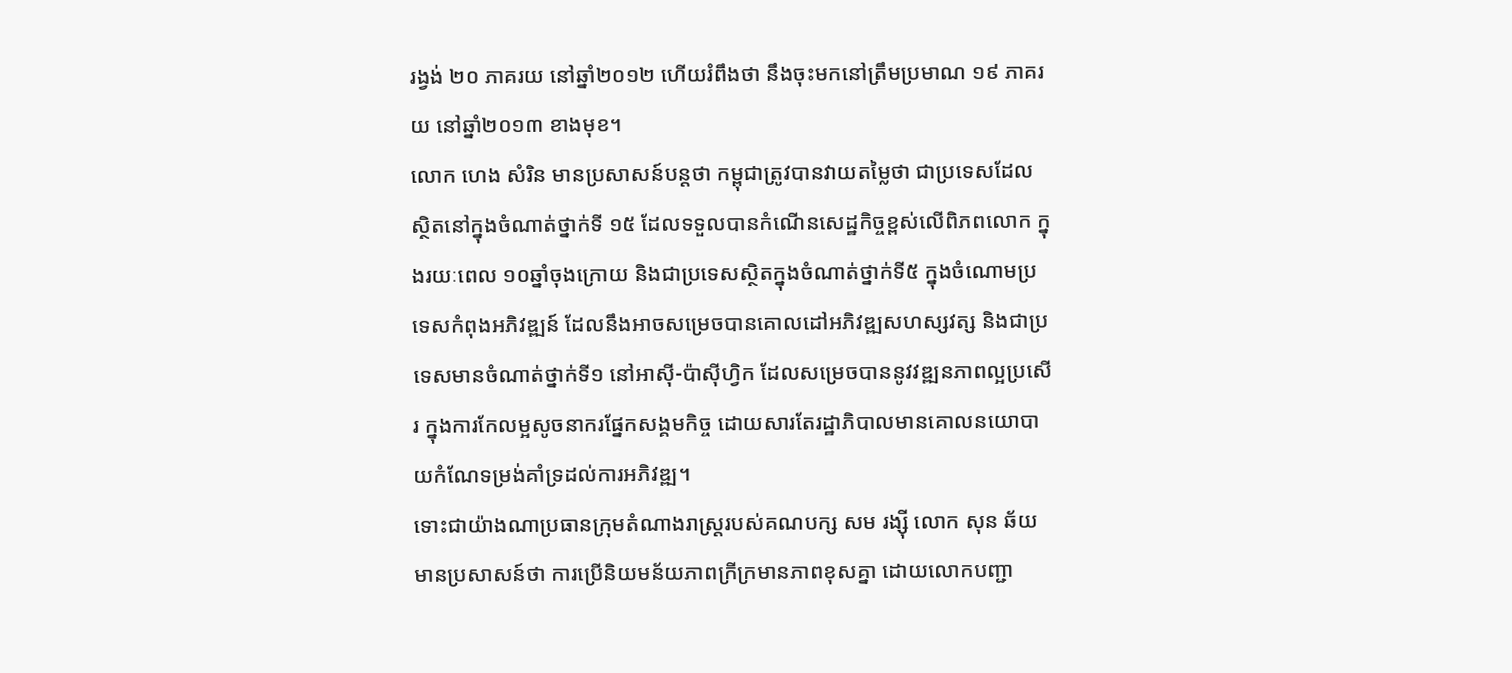រង្វង់ ២០ ភាគរយ នៅឆ្នាំ២០១២ ហើយរំពឹងថា នឹងចុះមកនៅត្រឹមប្រមាណ ១៩ ភាគរយ នៅឆ្នាំ២០១៣ ខាងមុខ។
លោក ហេង សំរិន មានប្រសាសន៍បន្តថា កម្ពុជាត្រូវបានវាយតម្លៃថា ជាប្រទេសដែលស្ថិតនៅក្នុងចំណាត់ថ្នាក់ទី ១៥ ដែលទទួលបានកំណើនសេដ្ឋកិច្ចខ្ពស់លើពិភពលោក ក្នុងរយៈពេល ១០ឆ្នាំចុងក្រោយ និងជាប្រទេសស្ថិតក្នុងចំណាត់ថ្នាក់ទី៥ ក្នុងចំណោមប្រទេសកំពុងអភិវឌ្ឍន៍ ដែលនឹងអាចសម្រេចបានគោលដៅអភិវឌ្ឍសហស្សវត្ស និងជាប្រទេសមានចំណាត់ថ្នាក់ទី១ នៅអាស៊ី-ប៉ាស៊ីហ្វិក ដែលសម្រេចបាននូវវឌ្ឍនភាពល្អប្រសើរ ក្នុងការកែលម្អសូចនាករផ្នែកសង្គមកិច្ច ដោយសារតែរដ្ឋាភិបាលមានគោលនយោបាយកំណែទម្រង់គាំទ្រដល់ការអភិវឌ្ឍ។
ទោះជាយ៉ាងណាប្រធានក្រុមតំណាងរាស្ត្ររបស់គណបក្ស សម រង្ស៊ី លោក សុន ឆ័យ មានប្រសាសន៍ថា ការប្រើនិយមន័យភាពក្រីក្រមានភាពខុសគ្នា ដោយលោកបញ្ជា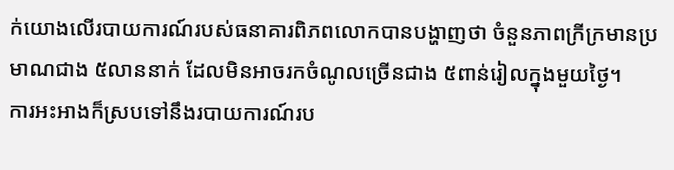ក់យោងលើរបាយការណ៍របស់ធនាគារពិភពលោកបានបង្ហាញថា ចំនួនភាពក្រីក្រមានប្រមាណជាង ៥លាននាក់ ដែលមិនអាចរកចំណូលច្រើនជាង ៥ពាន់រៀលក្នុងមួយថ្ងៃ។
ការអះអាងក៏ស្របទៅនឹងរបាយការណ៍រប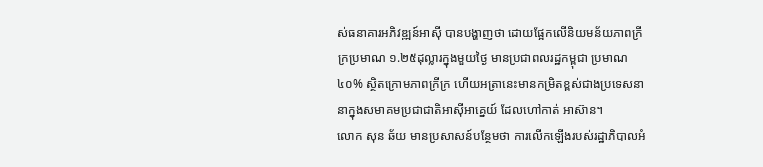ស់ធនាគារអភិវឌ្ឍន៍អាស៊ី បានបង្ហាញថា ដោយផ្អែកលើនិយមន័យភាពក្រីក្រប្រមាណ ១.២៥ដុល្លារក្នុងមួយថ្ងៃ មានប្រជាពលរដ្ឋកម្ពុជា ប្រមាណ ៤០% ស្ថិតក្រោមភាពក្រីក្រ ហើយអត្រានេះមានកម្រិតខ្ពស់ជាងប្រទេសនានាក្នុងសមាគមប្រជាជាតិអាស៊ីអាគ្នេយ៍ ដែលហៅកាត់ អាស៊ាន។
លោក សុន ឆ័យ មានប្រសាសន៍បន្ថែមថា ការលើកឡើងរបស់រដ្ឋាភិបាលអំ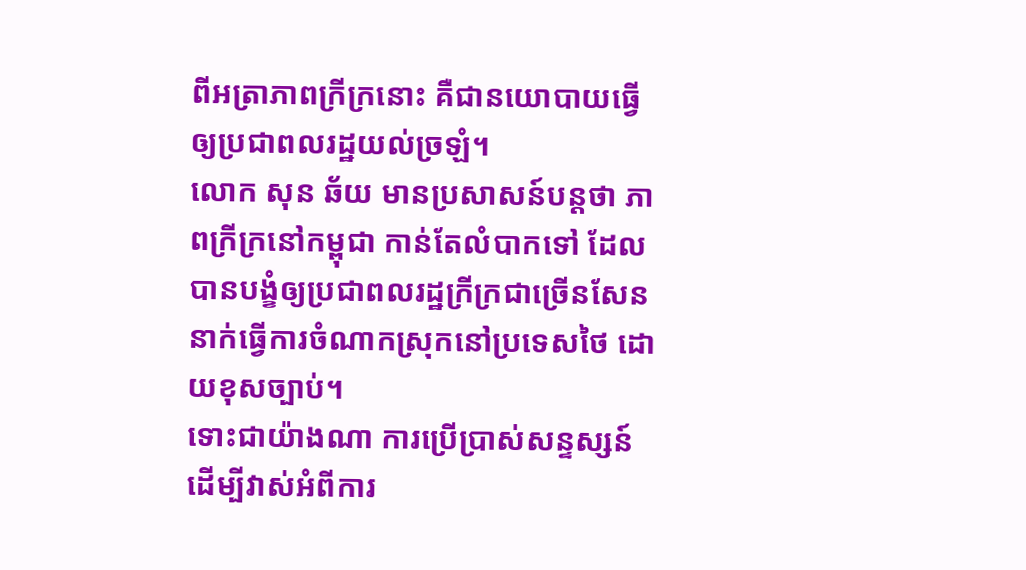ពីអត្រាភាពក្រីក្រនោះ គឺជានយោបាយធ្វើឲ្យប្រជាពលរដ្ឋយល់ច្រឡំ។
លោក សុន ឆ័យ មានប្រសាសន៍បន្តថា ភាពក្រីក្រនៅកម្ពុជា កាន់តែលំបាកទៅ ដែលបានបង្ខំឲ្យប្រជាពលរដ្ឋក្រីក្រជាច្រើនសែននាក់ធ្វើការចំណាកស្រុកនៅប្រទេសថៃ ដោយខុសច្បាប់។
ទោះជាយ៉ាងណា ការប្រើប្រាស់សន្ទស្សន៍ដើម្បីវាស់អំពីការ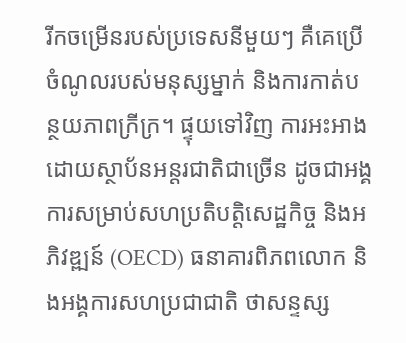រីកចម្រើនរបស់ប្រទេសនីមួយៗ គឺគេប្រើចំណូលរបស់មនុស្សម្នាក់ និងការកាត់បន្ថយភាពក្រីក្រ។ ផ្ទុយទៅវិញ ការអះអាងដោយស្ថាប័នអន្តរជាតិជាច្រើន ដូចជាអង្គការសម្រាប់សហប្រតិបត្តិសេដ្ឋកិច្ច និងអភិវឌ្ឍន៍ (OECD) ធនាគារពិភពលោក និងអង្គការសហប្រជាជាតិ ថាសន្ទស្ស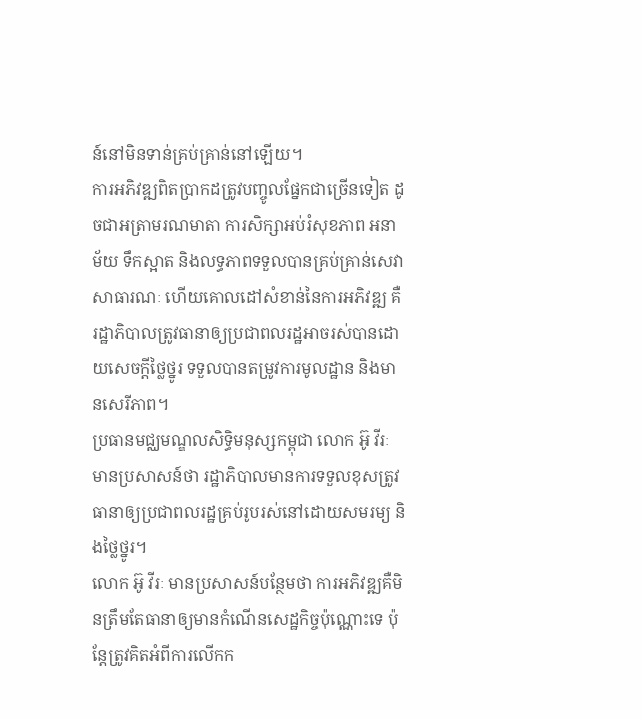ន៍នៅមិនទាន់គ្រប់គ្រាន់នៅឡើយ។
ការអភិវឌ្ឍពិតប្រាកដត្រូវបញ្ចូលផ្នែកជាច្រើនទៀត ដូចជាអត្រាមរណមាតា ការសិក្សាអប់រំសុខភាព អនាម័យ ទឹកស្អាត និងលទ្ធភាពទទួលបានគ្រប់គ្រាន់សេវាសាធារណៈ ហើយគោលដៅសំខាន់នៃការអភិវឌ្ឍ គឺរដ្ឋាភិបាលត្រូវធានាឲ្យប្រជាពលរដ្ឋអាចរស់បានដោយសេចក្ដីថ្លៃថ្នូរ ទទួលបានតម្រូវការមូលដ្ឋាន និងមានសេរីភាព។
ប្រធានមជ្ឈមណ្ឌលសិទ្ធិមនុស្សកម្ពុជា លោក អ៊ូ វីរៈ មានប្រសាសន៍ថា រដ្ឋាភិបាលមានការទទួលខុសត្រូវ ធានាឲ្យប្រជាពលរដ្ឋគ្រប់រូបរស់នៅដោយសមរម្យ និងថ្លៃថ្នូរ។
លោក អ៊ូ វីរៈ មានប្រសាសន៍បន្ថែមថា ការអភិវឌ្ឍគឺមិនត្រឹមតែធានាឲ្យមានកំណើនសេដ្ឋកិច្ចប៉ុណ្ណោះទេ ប៉ុន្តែត្រូវគិតអំពីការលើកក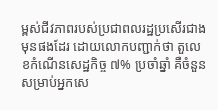ម្ពស់ជីវភាពរបស់ប្រជាពលរដ្ឋប្រសើរជាងមុនផងដែរ ដោយលោកបញ្ជាក់ថា តួលេខកំណើនសេដ្ឋកិច្ច ៧% ប្រចាំឆ្នាំ គឺចំនួនសម្រាប់អ្នកសេ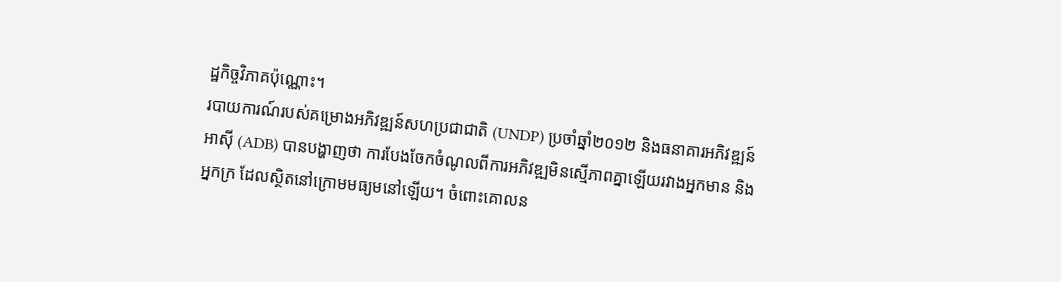ដ្ឋកិច្ចវិភាគប៉ុណ្ណោះ។
របាយការណ៍របស់គម្រោងអភិវឌ្ឍន៍សហប្រជាជាតិ (UNDP) ប្រចាំឆ្នាំ២០១២ និងធនាគារអភិវឌ្ឍន៍អាស៊ី (ADB) បានបង្ហាញថា ការបែងចែកចំណូលពីការអភិវឌ្ឍមិនស្មើភាពគ្នាឡើយរវាងអ្នកមាន និងអ្នកក្រ ដែលស្ថិតនៅក្រោមមធ្យមនៅឡើយ។ ចំពោះគោលន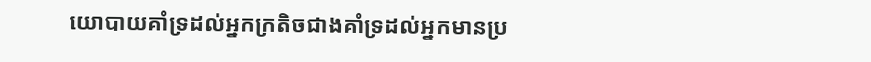យោបាយគាំទ្រដល់អ្នកក្រតិចជាងគាំទ្រដល់អ្នកមានប្រ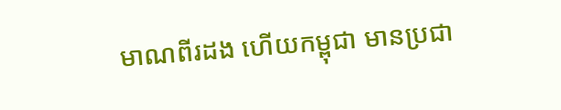មាណពីរដង ហើយកម្ពុជា មានប្រជា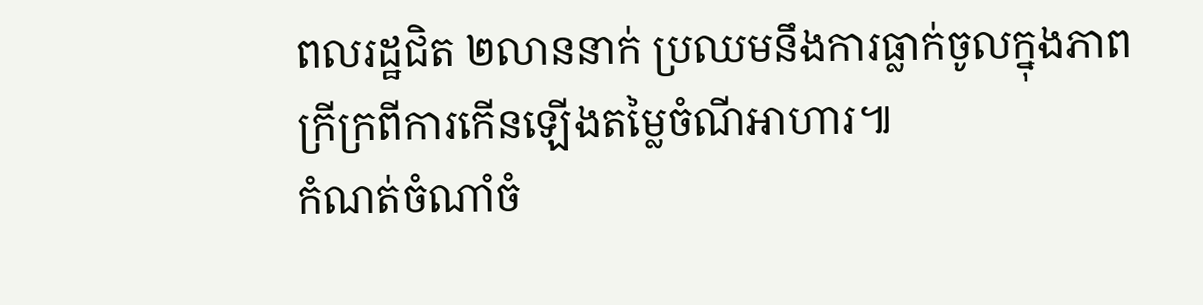ពលរដ្ឋជិត ២លាននាក់ ប្រឈមនឹងការធ្លាក់ចូលក្នុងភាពក្រីក្រពីការកើនឡើងតម្លៃចំណីអាហារ៕
កំណត់ចំណាំចំ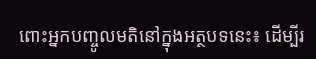ពោះអ្នកបញ្ចូលមតិនៅក្នុងអត្ថបទនេះ៖ ដើម្បីរ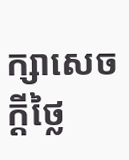ក្សាសេចក្ដីថ្លៃ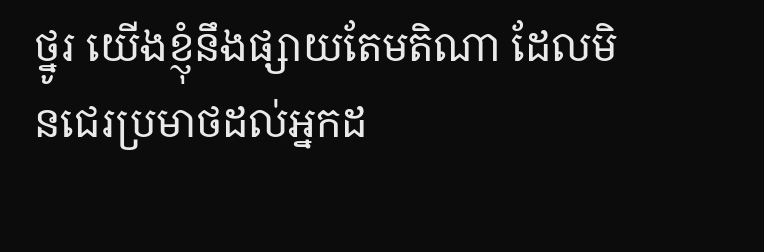ថ្នូរ យើងខ្ញុំនឹងផ្សាយតែមតិណា ដែលមិនជេរប្រមាថដល់អ្នកដ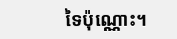ទៃប៉ុណ្ណោះ។